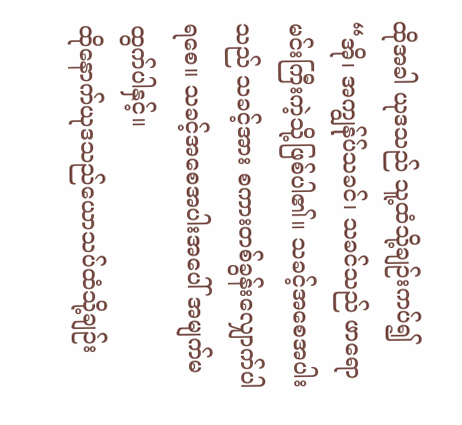ထိုအခါ ယုဒသည် သူ့ထံသို့ချဉ်းကပ်၍ “အို၊ အကျွန်ုပ်သခင်၊ သခင်သည် ဖာရောမင်းကြီးကဲ့သို့ဖြစ်ပါ၏။ သခင့်အစေအပါးသည် သခင့်အား စကားတစ်ခွန်းလျှောက်ပါရစေ။ သခင့်အစေအပါးအပေါ် အမျက်မထွက်ပါနှင့်။
ထိုနောက်ယုဒသည်ယောသပ်ထံသို့ချဉ်း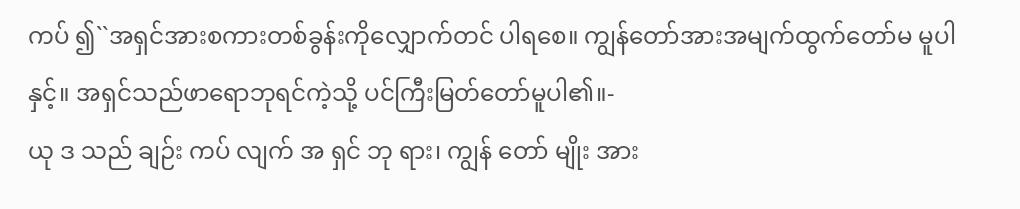ကပ် ၍``အရှင်အားစကားတစ်ခွန်းကိုလျှောက်တင် ပါရစေ။ ကျွန်တော်အားအမျက်ထွက်တော်မ မူပါနှင့်။ အရှင်သည်ဖာရောဘုရင်ကဲ့သို့ ပင်ကြီးမြတ်တော်မူပါ၏။-
ယု ဒ သည် ချဉ်း ကပ် လျက် အ ရှင် ဘု ရား၊ ကျွန် တော် မျိုး အား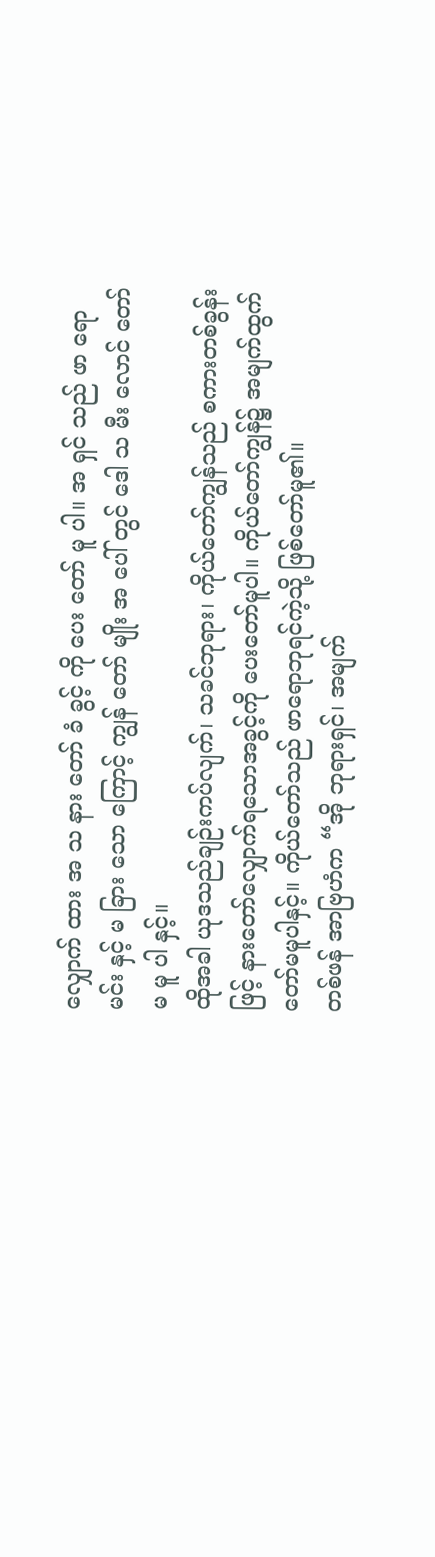လျှောက် ထား အ သ နား တော် ခံ ခွင့် ကို ပေး တော် မူ ပါ။ အ ရှင် သည် ဖာ ရော မင်း နှင့် မ ခြား သော ကြောင့် ကျွန် တော် မျိုး အ ပေါ် တွင် ဒေါ သ မီး လောင် တော် မ မူ ပါ နှင့်။
ထိုအခါ ယုဒသည်ချဉ်းကပ်လျက်၊ သခင်ဘုရား၊ ကိုယ်တော်ကျွန်သည် စကားတစ်ခွန်းဖြင့် နားတော်လျှောက်ရသောအခွင့်ကို ပေးတော်မူပါ။ ကိုယ်တော်ကျွန်၌ အမျက်ထွက်တော်မမူပါနှင့်။ ကိုယ်တော်သည် ဖာရောဘုရင်ကဲ့သို့ ဖြစ်တော်မူ၏။
တစ်ဖန် အာဗြဟံက “အို ဘုရားရှင်၊ အမျက်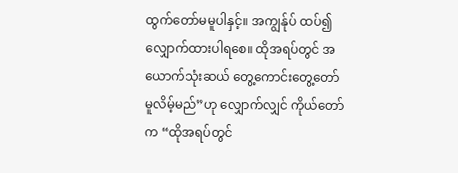ထွက်တော်မမူပါနှင့်။ အကျွန်ုပ် ထပ်၍လျှောက်ထားပါရစေ။ ထိုအရပ်တွင် အယောက်သုံးဆယ် တွေ့ကောင်းတွေ့တော်မူလိမ့်မည်”ဟု လျှောက်လျှင် ကိုယ်တော်က “ထိုအရပ်တွင်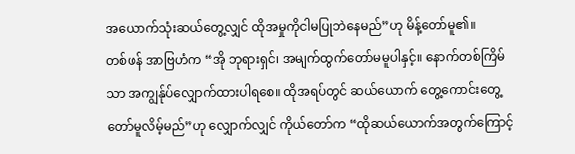အယောက်သုံးဆယ်တွေ့လျှင် ထိုအမှုကိုငါမပြုဘဲနေမည်”ဟု မိန့်တော်မူ၏။
တစ်ဖန် အာဗြဟံက “အို ဘုရားရှင်၊ အမျက်ထွက်တော်မမူပါနှင့်။ နောက်တစ်ကြိမ်သာ အကျွန်ုပ်လျှောက်ထားပါရစေ။ ထိုအရပ်တွင် ဆယ်ယောက် တွေ့ကောင်းတွေ့တော်မူလိမ့်မည်”ဟု လျှောက်လျှင် ကိုယ်တော်က “ထိုဆယ်ယောက်အတွက်ကြောင့်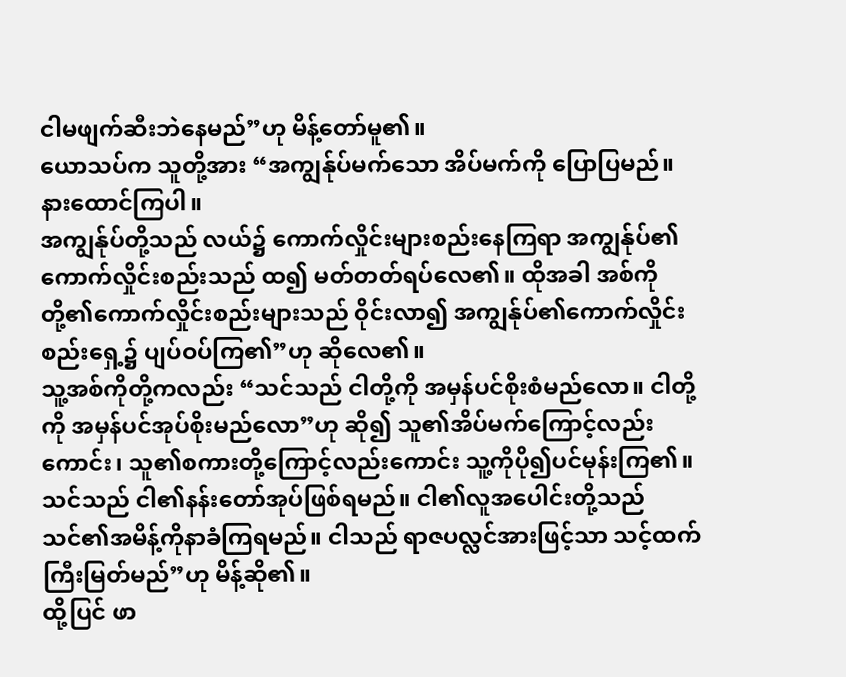ငါမဖျက်ဆီးဘဲနေမည်”ဟု မိန့်တော်မူ၏။
ယောသပ်က သူတို့အား “အကျွန်ုပ်မက်သော အိပ်မက်ကို ပြောပြမည်။ နားထောင်ကြပါ။
အကျွန်ုပ်တို့သည် လယ်၌ ကောက်လှိုင်းများစည်းနေကြရာ အကျွန်ုပ်၏ကောက်လှိုင်းစည်းသည် ထ၍ မတ်တတ်ရပ်လေ၏။ ထိုအခါ အစ်ကိုတို့၏ကောက်လှိုင်းစည်းများသည် ဝိုင်းလာ၍ အကျွန်ုပ်၏ကောက်လှိုင်းစည်းရှေ့၌ ပျပ်ဝပ်ကြ၏”ဟု ဆိုလေ၏။
သူ့အစ်ကိုတို့ကလည်း “သင်သည် ငါတို့ကို အမှန်ပင်စိုးစံမည်လော။ ငါတို့ကို အမှန်ပင်အုပ်စိုးမည်လော”ဟု ဆို၍ သူ၏အိပ်မက်ကြောင့်လည်းကောင်း၊ သူ၏စကားတို့ကြောင့်လည်းကောင်း သူ့ကိုပို၍ပင်မုန်းကြ၏။
သင်သည် ငါ၏နန်းတော်အုပ်ဖြစ်ရမည်။ ငါ၏လူအပေါင်းတို့သည် သင်၏အမိန့်ကိုနာခံကြရမည်။ ငါသည် ရာဇပလ္လင်အားဖြင့်သာ သင့်ထက်ကြီးမြတ်မည်”ဟု မိန့်ဆို၏။
ထို့ပြင် ဖာ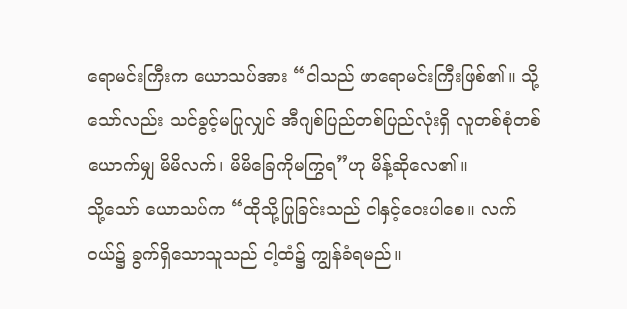ရောမင်းကြီးက ယောသပ်အား “ငါသည် ဖာရောမင်းကြီးဖြစ်၏။ သို့သော်လည်း သင်ခွင့်မပြုလျှင် အီဂျစ်ပြည်တစ်ပြည်လုံးရှိ လူတစ်စုံတစ်ယောက်မျှ မိမိလက်၊ မိမိခြေကိုမကြွရ”ဟု မိန့်ဆိုလေ၏။
သို့သော် ယောသပ်က “ထိုသို့ပြုခြင်းသည် ငါနှင့်ဝေးပါစေ။ လက်ဝယ်၌ ခွက်ရှိသောသူသည် ငါ့ထံ၌ ကျွန်ခံရမည်။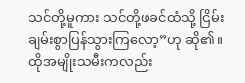သင်တို့မူကား သင်တို့ဖခင်ထံသို့ ငြိမ်းချမ်းစွာပြန်သွားကြလော့”ဟု ဆို၏။
ထိုအမျိုးသမီးကလည်း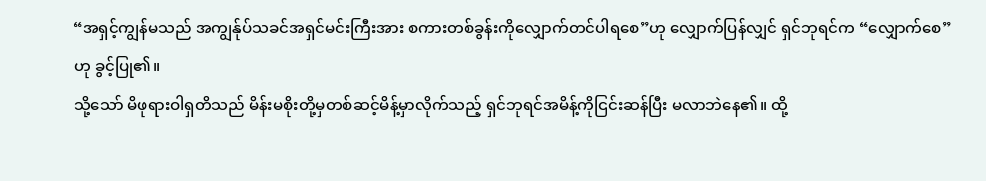“အရှင့်ကျွန်မသည် အကျွန်ုပ်သခင်အရှင်မင်းကြီးအား စကားတစ်ခွန်းကိုလျှောက်တင်ပါရစေ”ဟု လျှောက်ပြန်လျှင် ရှင်ဘုရင်က “လျှောက်စေ”ဟု ခွင့်ပြု၏။
သို့သော် မိဖုရားဝါရှတိသည် မိန်းမစိုးတို့မှတစ်ဆင့်မိန့်မှာလိုက်သည့် ရှင်ဘုရင်အမိန့်ကိုငြင်းဆန်ပြီး မလာဘဲနေ၏။ ထို့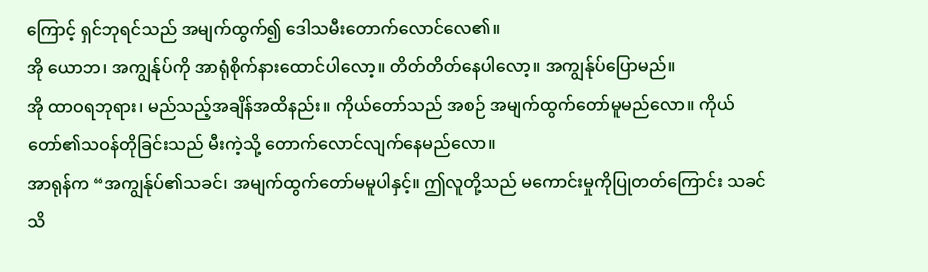ကြောင့် ရှင်ဘုရင်သည် အမျက်ထွက်၍ ဒေါသမီးတောက်လောင်လေ၏။
အို ယောဘ၊ အကျွန်ုပ်ကို အာရုံစိုက်နားထောင်ပါလော့။ တိတ်တိတ်နေပါလော့။ အကျွန်ုပ်ပြောမည်။
အို ထာဝရဘုရား၊ မည်သည့်အချိန်အထိနည်း။ ကိုယ်တော်သည် အစဉ် အမျက်ထွက်တော်မူမည်လော။ ကိုယ်တော်၏သဝန်တိုခြင်းသည် မီးကဲ့သို့ တောက်လောင်လျက်နေမည်လော။
အာရုန်က “အကျွန်ုပ်၏သခင်၊ အမျက်ထွက်တော်မမူပါနှင့်။ ဤလူတို့သည် မကောင်းမှုကိုပြုတတ်ကြောင်း သခင်သိ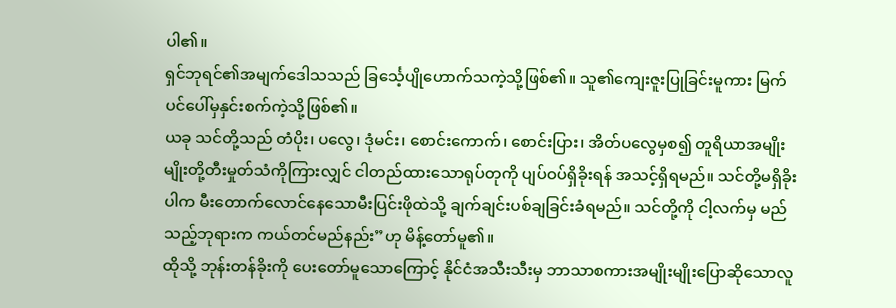ပါ၏။
ရှင်ဘုရင်၏အမျက်ဒေါသသည် ခြင်္သေ့ပျိုဟောက်သကဲ့သို့ဖြစ်၏။ သူ၏ကျေးဇူးပြုခြင်းမူကား မြက်ပင်ပေါ်မှနှင်းစက်ကဲ့သို့ဖြစ်၏။
ယခု သင်တို့သည် တံပိုး၊ ပလွေ၊ ဒုံမင်း၊ စောင်းကောက်၊ စောင်းပြား၊ အိတ်ပလွေမှစ၍ တူရိယာအမျိုးမျိုးတို့တီးမှုတ်သံကိုကြားလျှင် ငါတည်ထားသောရုပ်တုကို ပျပ်ဝပ်ရှိခိုးရန် အသင့်ရှိရမည်။ သင်တို့မရှိခိုးပါက မီးတောက်လောင်နေသောမီးပြင်းဖိုထဲသို့ ချက်ချင်းပစ်ချခြင်းခံရမည်။ သင်တို့ကို ငါ့လက်မှ မည်သည့်ဘုရားက ကယ်တင်မည်နည်း”ဟု မိန့်တော်မူ၏။
ထိုသို့ ဘုန်းတန်ခိုးကို ပေးတော်မူသောကြောင့် နိုင်ငံအသီးသီးမှ ဘာသာစကားအမျိုးမျိုးပြောဆိုသောလူ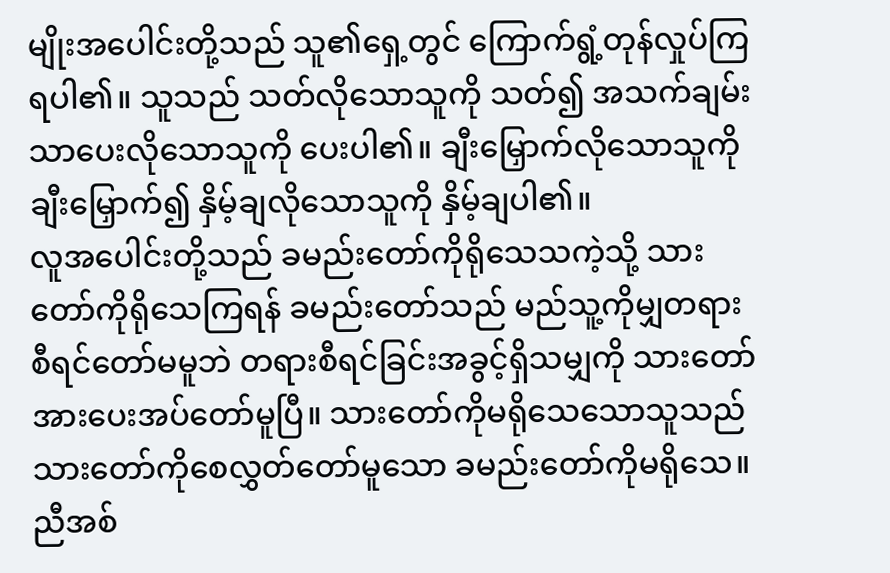မျိုးအပေါင်းတို့သည် သူ၏ရှေ့တွင် ကြောက်ရွံ့တုန်လှုပ်ကြရပါ၏။ သူသည် သတ်လိုသောသူကို သတ်၍ အသက်ချမ်းသာပေးလိုသောသူကို ပေးပါ၏။ ချီးမြှောက်လိုသောသူကို ချီးမြှောက်၍ နှိမ့်ချလိုသောသူကို နှိမ့်ချပါ၏။
လူအပေါင်းတို့သည် ခမည်းတော်ကိုရိုသေသကဲ့သို့ သားတော်ကိုရိုသေကြရန် ခမည်းတော်သည် မည်သူ့ကိုမျှတရားစီရင်တော်မမူဘဲ တရားစီရင်ခြင်းအခွင့်ရှိသမျှကို သားတော်အားပေးအပ်တော်မူပြီ။ သားတော်ကိုမရိုသေသောသူသည် သားတော်ကိုစေလွှတ်တော်မူသော ခမည်းတော်ကိုမရိုသေ။
ညီအစ်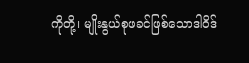ကိုတို့၊ မျိုးနွယ်စုဖခင်ဖြစ်သောဒါဝိဒ်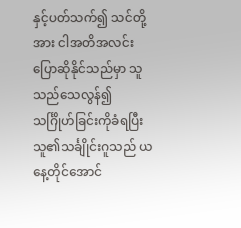နှင့်ပတ်သက်၍ သင်တို့အား ငါအတိအလင်းပြောဆိုနိုင်သည်မှာ သူသည်သေလွန်၍ သင်္ဂြိုဟ်ခြင်းကိုခံရပြီး သူ၏သင်္ချိုင်းဂူသည် ယနေ့တိုင်အောင်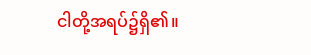ငါတို့အရပ်၌ရှိ၏။